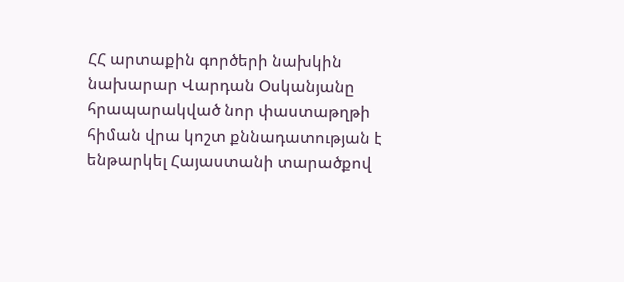ՀՀ արտաքին գործերի նախկին նախարար Վարդան Օսկանյանը հրապարակված նոր փաստաթղթի հիման վրա կոշտ քննադատության է ենթարկել Հայաստանի տարածքով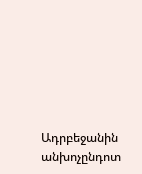Ադրբեջանին անխոչընդոտ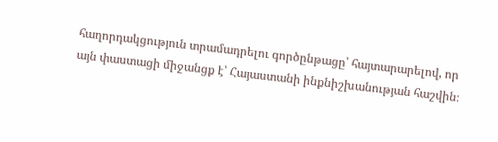հաղորդակցություն տրամադրելու գործընթացը՝ հայտարարելով, որ այն փաստացի միջանցք է՝ Հայաստանի ինքնիշխանության հաշվին։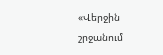«Վերջին շրջանում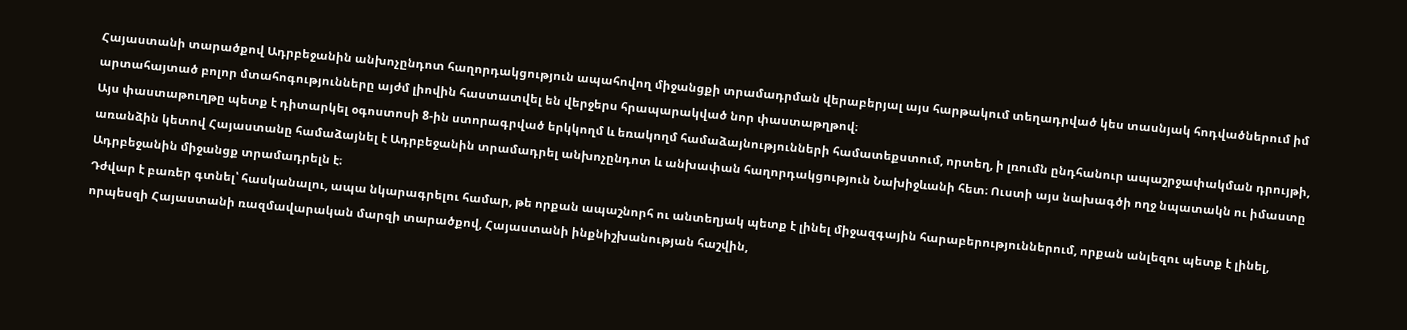Հայաստանի տարածքով Ադրբեջանին անխոչընդոտ հաղորդակցություն ապահովող միջանցքի տրամադրման վերաբերյալ այս հարթակում տեղադրված կես տասնյակ հոդվածներում իմ արտահայտած բոլոր մտահոգությունները այժմ լիովին հաստատվել են վերջերս հրապարակված նոր փաստաթղթով։
Այս փաստաթուղթը պետք է դիտարկել օգոստոսի 8-ին ստորագրված երկկողմ և եռակողմ համաձայնությունների համատեքստում, որտեղ, ի լռումն ընդհանուր ապաշրջափակման դրույթի, առանձին կետով Հայաստանը համաձայնել է Ադրբեջանին տրամադրել անխոչընդոտ և անխափան հաղորդակցություն Նախիջևանի հետ։ Ուստի այս նախագծի ողջ նպատակն ու իմաստը Ադրբեջանին միջանցք տրամադրելն է։
Դժվար է բառեր գտնել՝ հասկանալու, ապա նկարագրելու համար, թե որքան ապաշնորհ ու անտեղյակ պետք է լինել միջազգային հարաբերություններում, որքան անլեզու պետք է լինել, որպեսզի Հայաստանի ռազմավարական մարզի տարածքով, Հայաստանի ինքնիշխանության հաշվին,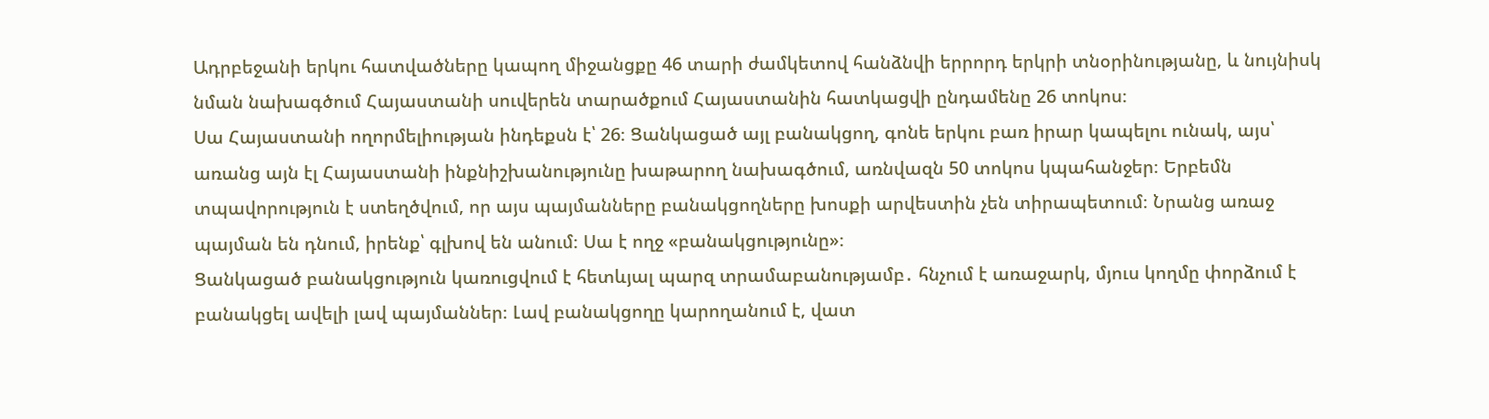Ադրբեջանի երկու հատվածները կապող միջանցքը 46 տարի ժամկետով հանձնվի երրորդ երկրի տնօրինությանը, և նույնիսկ նման նախագծում Հայաստանի սուվերեն տարածքում Հայաստանին հատկացվի ընդամենը 26 տոկոս։
Սա Հայաստանի ողորմելիության ինդեքսն է՝ 26։ Ցանկացած այլ բանակցող, գոնե երկու բառ իրար կապելու ունակ, այս՝ առանց այն էլ Հայաստանի ինքնիշխանությունը խաթարող նախագծում, առնվազն 50 տոկոս կպահանջեր։ Երբեմն տպավորություն է ստեղծվում, որ այս պայմանները բանակցողները խոսքի արվեստին չեն տիրապետում։ Նրանց առաջ պայման են դնում, իրենք՝ գլխով են անում։ Սա է ողջ «բանակցությունը»։
Ցանկացած բանակցություն կառուցվում է հետևյալ պարզ տրամաբանությամբ․ հնչում է առաջարկ, մյուս կողմը փորձում է բանակցել ավելի լավ պայմաններ։ Լավ բանակցողը կարողանում է, վատ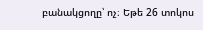բանակցողը՝ ոչ։ Եթե 26 տոկոս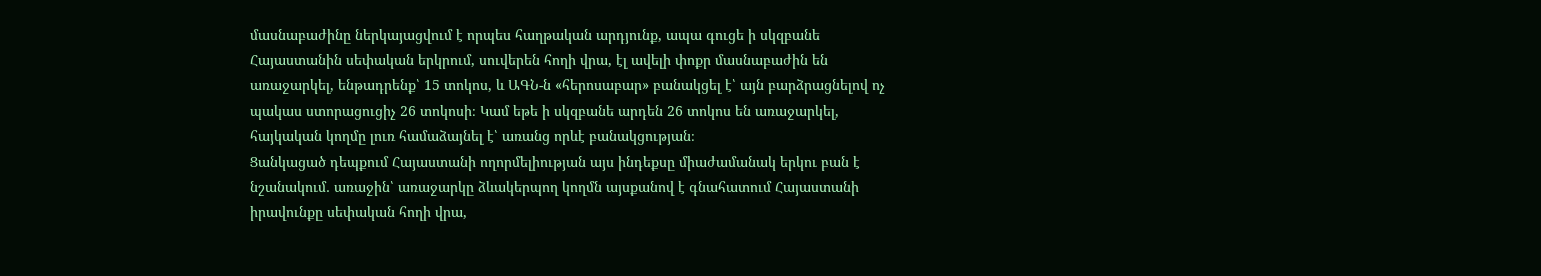մասնաբաժինը ներկայացվում է որպես հաղթական արդյունք, ապա գուցե ի սկզբանե Հայաստանին սեփական երկրում, սուվերեն հողի վրա, էլ ավելի փոքր մասնաբաժին են առաջարկել, ենթադրենք՝ 15 տոկոս, և ԱԳՆ-ն «հերոսաբար» բանակցել է՝ այն բարձրացնելով ոչ պակաս ստորացուցիչ 26 տոկոսի։ Կամ եթե ի սկզբանե արդեն 26 տոկոս են առաջարկել, հայկական կողմը լուռ համաձայնել է՝ առանց որևէ բանակցության։
Ցանկացած դեպքում Հայաստանի ողորմելիության այս ինդեքսը միաժամանակ երկու բան է նշանակում․ առաջին՝ առաջարկը ձևակերպող կողմն այսքանով է գնահատում Հայաստանի իրավունքը սեփական հողի վրա,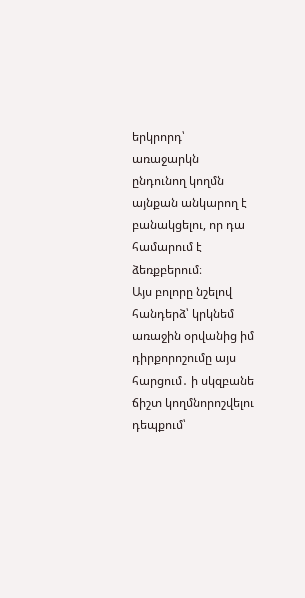երկրորդ՝ առաջարկն ընդունող կողմն այնքան անկարող է բանակցելու, որ դա համարում է ձեռքբերում։
Այս բոլորը նշելով հանդերձ՝ կրկնեմ առաջին օրվանից իմ դիրքորոշումը այս հարցում․ ի սկզբանե ճիշտ կողմնորոշվելու դեպքում՝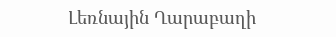Լեռնային Ղարաբաղի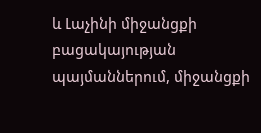և Լաչինի միջանցքի բացակայության պայմաններում, միջանցքի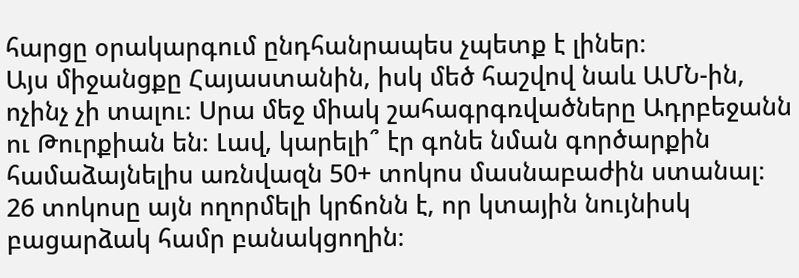հարցը օրակարգում ընդհանրապես չպետք է լիներ։
Այս միջանցքը Հայաստանին, իսկ մեծ հաշվով նաև ԱՄՆ-ին, ոչինչ չի տալու։ Սրա մեջ միակ շահագրգռվածները Ադրբեջանն ու Թուրքիան են։ Լավ, կարելի՞ էր գոնե նման գործարքին համաձայնելիս առնվազն 50+ տոկոս մասնաբաժին ստանալ։ 26 տոկոսը այն ողորմելի կրճոնն է, որ կտային նույնիսկ բացարձակ համր բանակցողին։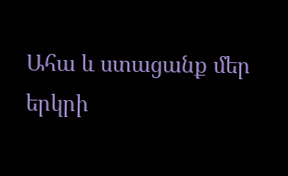Ահա և ստացանք մեր երկրի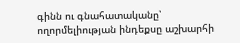գինն ու գնահատականը՝ ողորմելիության ինդեքսը աշխարհի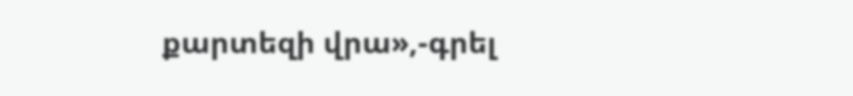քարտեզի վրա»,-գրել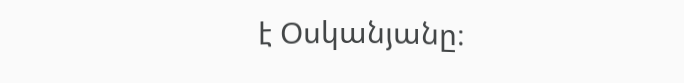է Օսկանյանը։